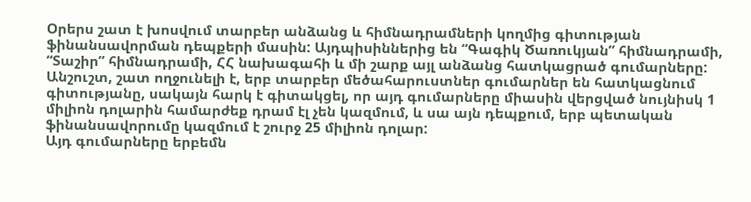Օրերս շատ է խոսվում տարբեր անձանց և հիմնադրամների կողմից գիտության ֆինանսավորման դեպքերի մասին: Այդպիսիններից են “Գագիկ Ծառուկյան” հիմնադրամի, “Տաշիր” հիմնադրամի, ՀՀ նախագահի և մի շարք այլ անձանց հատկացրած գումարները:
Անշուշտ, շատ ողջունելի է, երբ տարբեր մեծահարուստներ գումարներ են հատկացնում գիտությանը, սակայն հարկ է գիտակցել, որ այդ գումարները միասին վերցված նույնիսկ 1 միլիոն դոլարին համարժեք դրամ էլ չեն կազմում, և սա այն դեպքում, երբ պետական ֆինանսավորումը կազմում է շուրջ 25 միլիոն դոլար:
Այդ գումարները երբեմն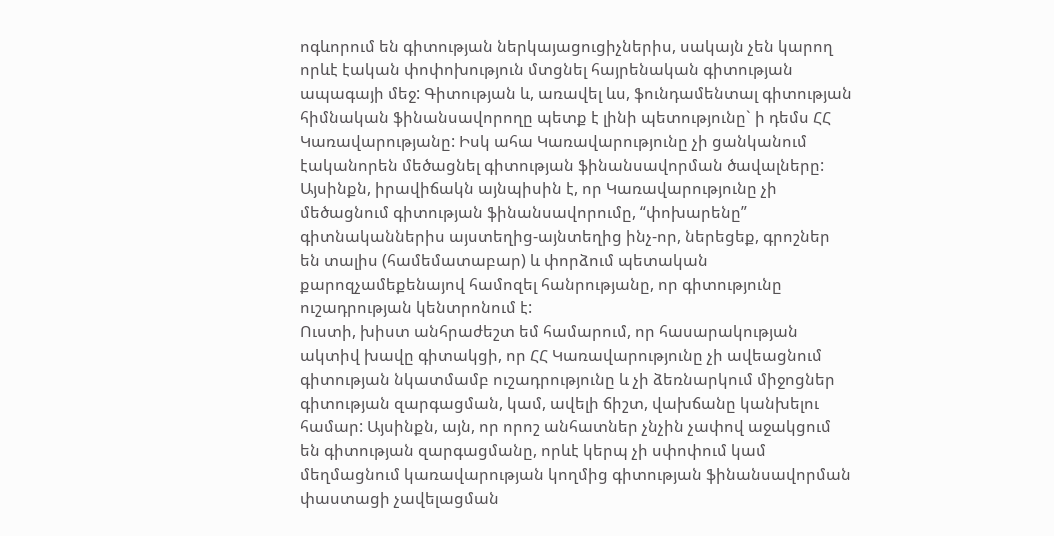ոգևորում են գիտության ներկայացուցիչներիս, սակայն չեն կարող որևէ էական փոփոխություն մտցնել հայրենական գիտության ապագայի մեջ: Գիտության և, առավել ևս, ֆունդամենտալ գիտության հիմնական ֆինանսավորողը պետք է լինի պետությունը` ի դեմս ՀՀ Կառավարությանը: Իսկ ահա Կառավարությունը չի ցանկանում էականորեն մեծացնել գիտության ֆինանսավորման ծավալները:
Այսինքն, իրավիճակն այնպիսին է, որ Կառավարությունը չի մեծացնում գիտության ֆինանսավորումը, “փոխարենը” գիտնականներիս այստեղից-այնտեղից ինչ-որ, ներեցեք, գրոշներ են տալիս (համեմատաբար) և փորձում պետական քարոզչամեքենայով համոզել հանրությանը, որ գիտությունը ուշադրության կենտրոնում է:
Ուստի, խիստ անհրաժեշտ եմ համարում, որ հասարակության ակտիվ խավը գիտակցի, որ ՀՀ Կառավարությունը չի ավեացնում գիտության նկատմամբ ուշադրությունը և չի ձեռնարկում միջոցներ գիտության զարգացման, կամ, ավելի ճիշտ, վախճանը կանխելու համար: Այսինքն, այն, որ որոշ անհատներ չնչին չափով աջակցում են գիտության զարգացմանը, որևէ կերպ չի սփոփում կամ մեղմացնում կառավարության կողմից գիտության ֆինանսավորման փաստացի չավելացման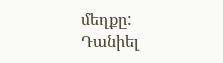մեղքը:
Դանիել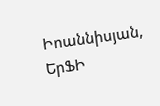Իոաննիսյան, ԵրՖԻ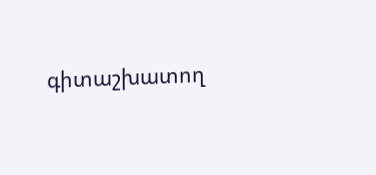գիտաշխատող